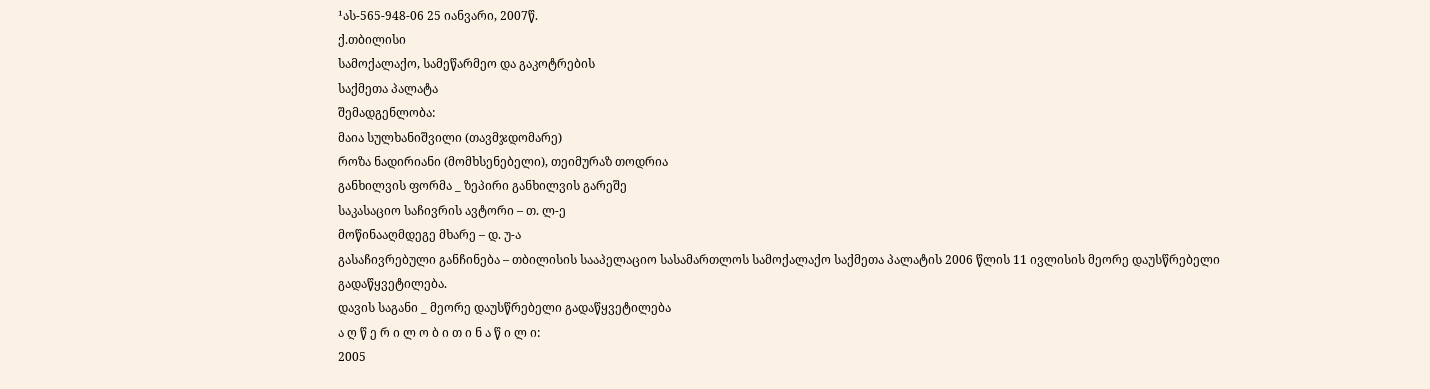¹ას-565-948-06 25 იანვარი, 2007წ.
ქ.თბილისი
სამოქალაქო, სამეწარმეო და გაკოტრების
საქმეთა პალატა
შემადგენლობა:
მაია სულხანიშვილი (თავმჯდომარე)
როზა ნადირიანი (მომხსენებელი), თეიმურაზ თოდრია
განხილვის ფორმა _ ზეპირი განხილვის გარეშე
საკასაციო საჩივრის ავტორი – თ. ლ-ე
მოწინააღმდეგე მხარე – დ. უ-ა
გასაჩივრებული განჩინება – თბილისის სააპელაციო სასამართლოს სამოქალაქო საქმეთა პალატის 2006 წლის 11 ივლისის მეორე დაუსწრებელი გადაწყვეტილება.
დავის საგანი _ მეორე დაუსწრებელი გადაწყვეტილება
ა ღ წ ე რ ი ლ ო ბ ი თ ი ნ ა წ ი ლ ი:
2005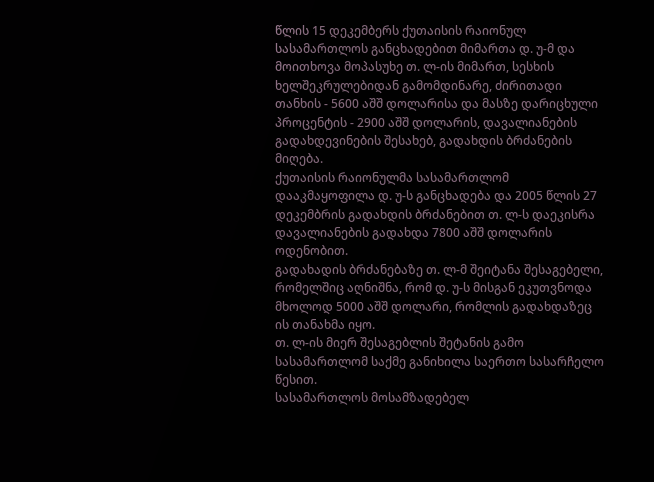წლის 15 დეკემბერს ქუთაისის რაიონულ სასამართლოს განცხადებით მიმართა დ. უ-მ და მოითხოვა მოპასუხე თ. ლ-ის მიმართ, სესხის ხელშეკრულებიდან გამომდინარე, ძირითადი თანხის - 5600 აშშ დოლარისა და მასზე დარიცხული პროცენტის - 2900 აშშ დოლარის, დავალიანების გადახდევინების შესახებ, გადახდის ბრძანების მიღება.
ქუთაისის რაიონულმა სასამართლომ დააკმაყოფილა დ. უ-ს განცხადება და 2005 წლის 27 დეკემბრის გადახდის ბრძანებით თ. ლ-ს დაეკისრა დავალიანების გადახდა 7800 აშშ დოლარის ოდენობით.
გადახადის ბრძანებაზე თ. ლ-მ შეიტანა შესაგებელი, რომელშიც აღნიშნა, რომ დ. უ-ს მისგან ეკუთვნოდა მხოლოდ 5000 აშშ დოლარი, რომლის გადახდაზეც ის თანახმა იყო.
თ. ლ-ის მიერ შესაგებლის შეტანის გამო სასამართლომ საქმე განიხილა საერთო სასარჩელო წესით.
სასამართლოს მოსამზადებელ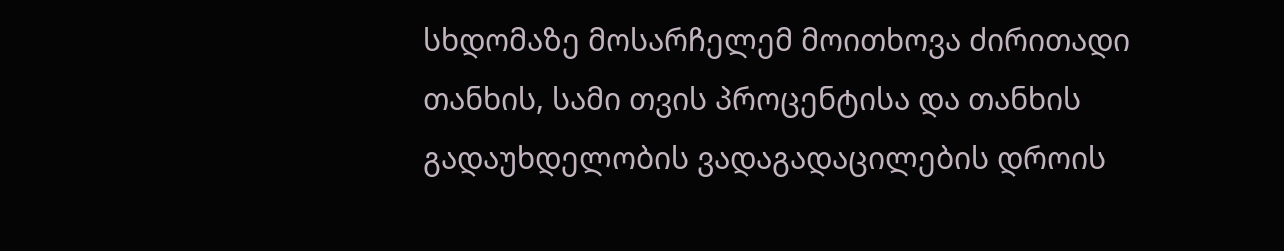სხდომაზე მოსარჩელემ მოითხოვა ძირითადი თანხის, სამი თვის პროცენტისა და თანხის გადაუხდელობის ვადაგადაცილების დროის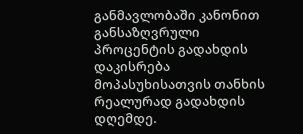განმავლობაში კანონით განსაზღვრული პროცენტის გადახდის დაკისრება მოპასუხისათვის თანხის რეალურად გადახდის დღემდე.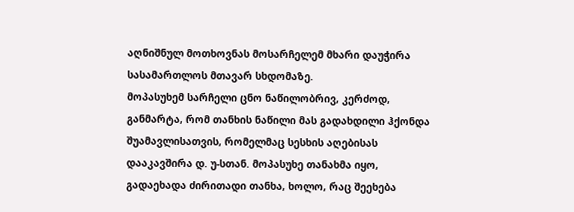აღნიშნულ მოთხოვნას მოსარჩელემ მხარი დაუჭირა სასამართლოს მთავარ სხდომაზე.
მოპასუხემ სარჩელი ცნო ნაწილობრივ, კერძოდ, განმარტა, რომ თანხის ნაწილი მას გადახდილი ჰქონდა შუამავლისათვის, რომელმაც სესხის აღებისას დააკავშირა დ. უ-სთან. მოპასუხე თანახმა იყო, გადაეხადა ძირითადი თანხა, ხოლო, რაც შეეხება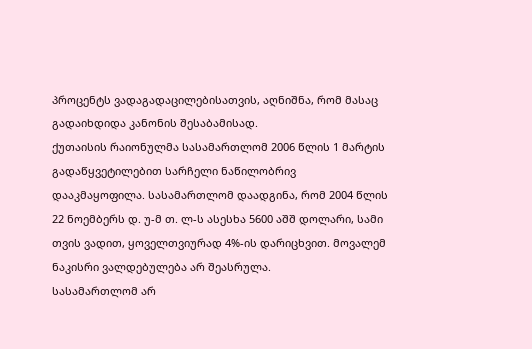პროცენტს ვადაგადაცილებისათვის, აღნიშნა, რომ მასაც გადაიხდიდა კანონის შესაბამისად.
ქუთაისის რაიონულმა სასამართლომ 2006 წლის 1 მარტის გადაწყვეტილებით სარჩელი ნაწილობრივ დააკმაყოფილა. სასამართლომ დაადგინა, რომ 2004 წლის 22 ნოემბერს დ. უ-მ თ. ლ-ს ასესხა 5600 აშშ დოლარი, სამი თვის ვადით, ყოველთვიურად 4%-ის დარიცხვით. მოვალემ ნაკისრი ვალდებულება არ შეასრულა.
სასამართლომ არ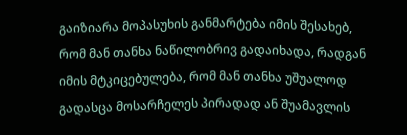გაიზიარა მოპასუხის განმარტება იმის შესახებ, რომ მან თანხა ნაწილობრივ გადაიხადა, რადგან იმის მტკიცებულება, რომ მან თანხა უშუალოდ გადასცა მოსარჩელეს პირადად ან შუამავლის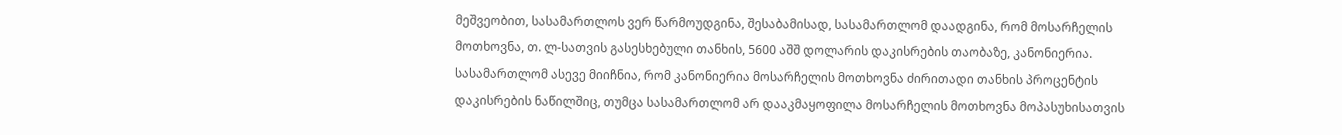მეშვეობით, სასამართლოს ვერ წარმოუდგინა, შესაბამისად, სასამართლომ დაადგინა, რომ მოსარჩელის მოთხოვნა, თ. ლ-სათვის გასესხებული თანხის, 5600 აშშ დოლარის დაკისრების თაობაზე, კანონიერია.
სასამართლომ ასევე მიიჩნია, რომ კანონიერია მოსარჩელის მოთხოვნა ძირითადი თანხის პროცენტის დაკისრების ნაწილშიც, თუმცა სასამართლომ არ დააკმაყოფილა მოსარჩელის მოთხოვნა მოპასუხისათვის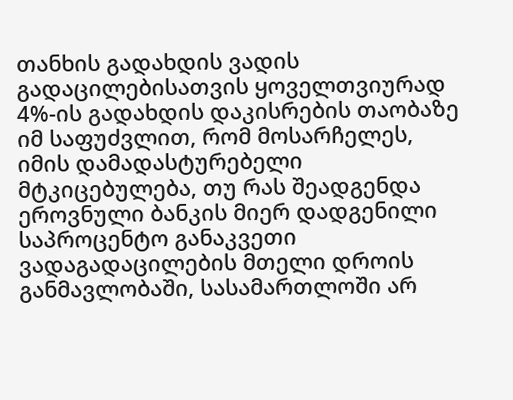თანხის გადახდის ვადის გადაცილებისათვის ყოველთვიურად 4%-ის გადახდის დაკისრების თაობაზე იმ საფუძვლით, რომ მოსარჩელეს, იმის დამადასტურებელი მტკიცებულება, თუ რას შეადგენდა ეროვნული ბანკის მიერ დადგენილი საპროცენტო განაკვეთი ვადაგადაცილების მთელი დროის განმავლობაში, სასამართლოში არ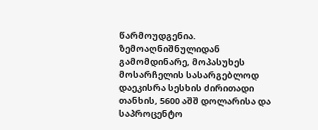წარმოუდგენია.
ზემოაღნიშნულიდან გამომდინარე, მოპასუხეს მოსარჩელის სასარგებლოდ დაეკისრა სესხის ძირითადი თანხის, 5600 აშშ დოლარისა და საპროცენტო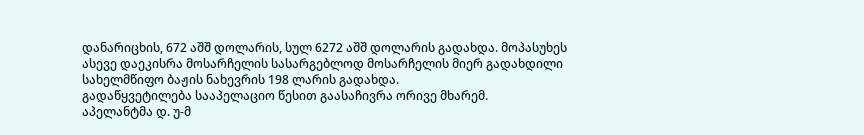დანარიცხის, 672 აშშ დოლარის, სულ 6272 აშშ დოლარის გადახდა. მოპასუხეს ასევე დაეკისრა მოსარჩელის სასარგებლოდ მოსარჩელის მიერ გადახდილი სახელმწიფო ბაჟის ნახევრის 198 ლარის გადახდა.
გადაწყვეტილება სააპელაციო წესით გაასაჩივრა ორივე მხარემ.
აპელანტმა დ. უ-მ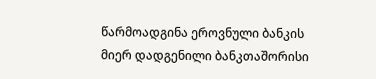წარმოადგინა ეროვნული ბანკის მიერ დადგენილი ბანკთაშორისი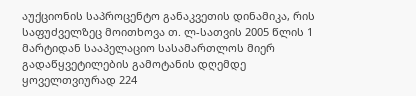აუქციონის საპროცენტო განაკვეთის დინამიკა, რის საფუძველზეც მოითხოვა თ. ლ-სათვის 2005 წლის 1 მარტიდან სააპელაციო სასამართლოს მიერ გადაწყვეტილების გამოტანის დღემდე ყოველთვიურად 224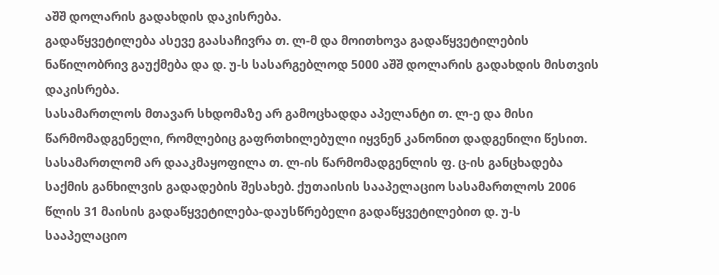აშშ დოლარის გადახდის დაკისრება.
გადაწყვეტილება ასევე გაასაჩივრა თ. ლ-მ და მოითხოვა გადაწყვეტილების ნაწილობრივ გაუქმება და დ. უ-ს სასარგებლოდ 5000 აშშ დოლარის გადახდის მისთვის დაკისრება.
სასამართლოს მთავარ სხდომაზე არ გამოცხადდა აპელანტი თ. ლ-ე და მისი წარმომადგენელი, რომლებიც გაფრთხილებული იყვნენ კანონით დადგენილი წესით. სასამართლომ არ დააკმაყოფილა თ. ლ-ის წარმომადგენლის ფ. ც-ის განცხადება საქმის განხილვის გადადების შესახებ. ქუთაისის სააპელაციო სასამართლოს 2006 წლის 31 მაისის გადაწყვეტილება-დაუსწრებელი გადაწყვეტილებით დ. უ-ს სააპელაციო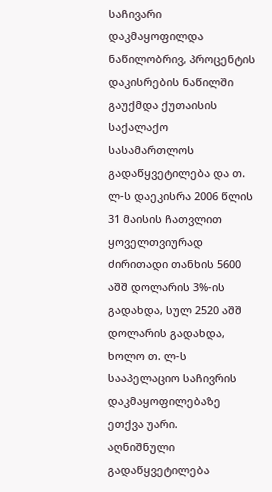საჩივარი დაკმაყოფილდა ნაწილობრივ, პროცენტის დაკისრების ნაწილში გაუქმდა ქუთაისის საქალაქო სასამართლოს გადაწყვეტილება და თ. ლ-ს დაეკისრა 2006 წლის 31 მაისის ჩათვლით ყოველთვიურად ძირითადი თანხის 5600 აშშ დოლარის 3%-ის გადახდა, სულ 2520 აშშ დოლარის გადახდა, ხოლო თ. ლ-ს სააპელაციო საჩივრის დაკმაყოფილებაზე ეთქვა უარი.
აღნიშნული გადაწყვეტილება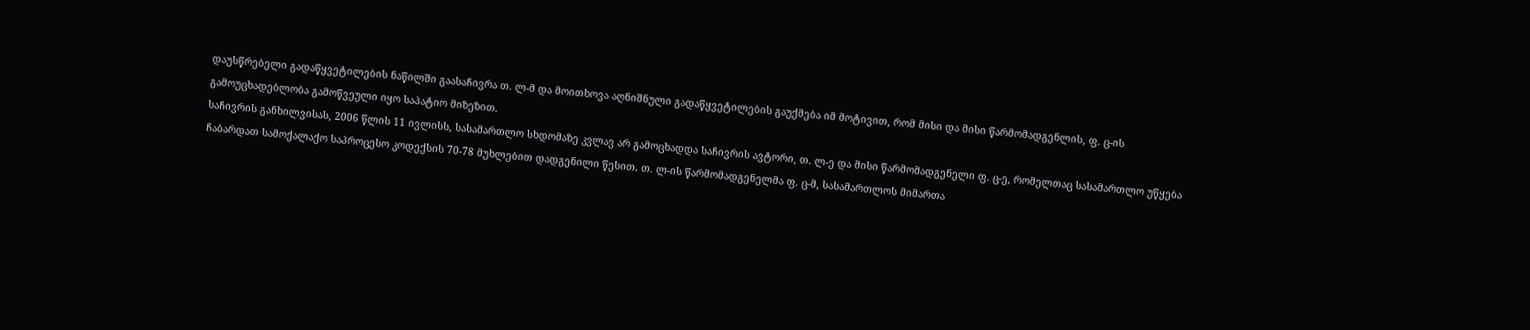დაუსწრებელი გადაწყვეტილების ნაწილში გაასაჩივრა თ. ლ-მ და მოითხოვა აღნიშნული გადაწყვეტილების გაუქმება იმ მოტივით, რომ მისი და მისი წარმომადგენლის, ფ. ც-ის გამოუცხადებლობა გამოწვეული იყო საპატიო მიზეზით.
საჩივრის განხილვისას, 2006 წლის 11 ივლისს, სასამართლო სხდომაზე კვლავ არ გამოცხადდა საჩივრის ავტორი, თ. ლ-ე და მისი წარმომადგენელი ფ. ც-ე, რომელთაც სასამართლო უწყება ჩაბარდათ სამოქალაქო საპროცესო კოდექსის 70-78 მუხლებით დადგენილი წესით. თ. ლ-ის წარმომადგენელმა ფ. ც-მ, სასამართლოს მიმართა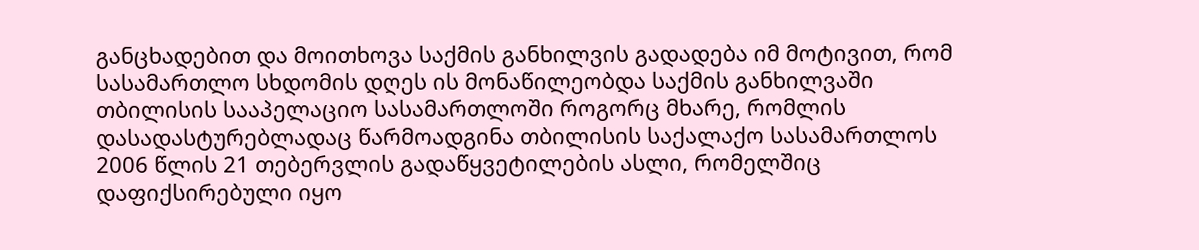განცხადებით და მოითხოვა საქმის განხილვის გადადება იმ მოტივით, რომ სასამართლო სხდომის დღეს ის მონაწილეობდა საქმის განხილვაში თბილისის სააპელაციო სასამართლოში როგორც მხარე, რომლის დასადასტურებლადაც წარმოადგინა თბილისის საქალაქო სასამართლოს 2006 წლის 21 თებერვლის გადაწყვეტილების ასლი, რომელშიც დაფიქსირებული იყო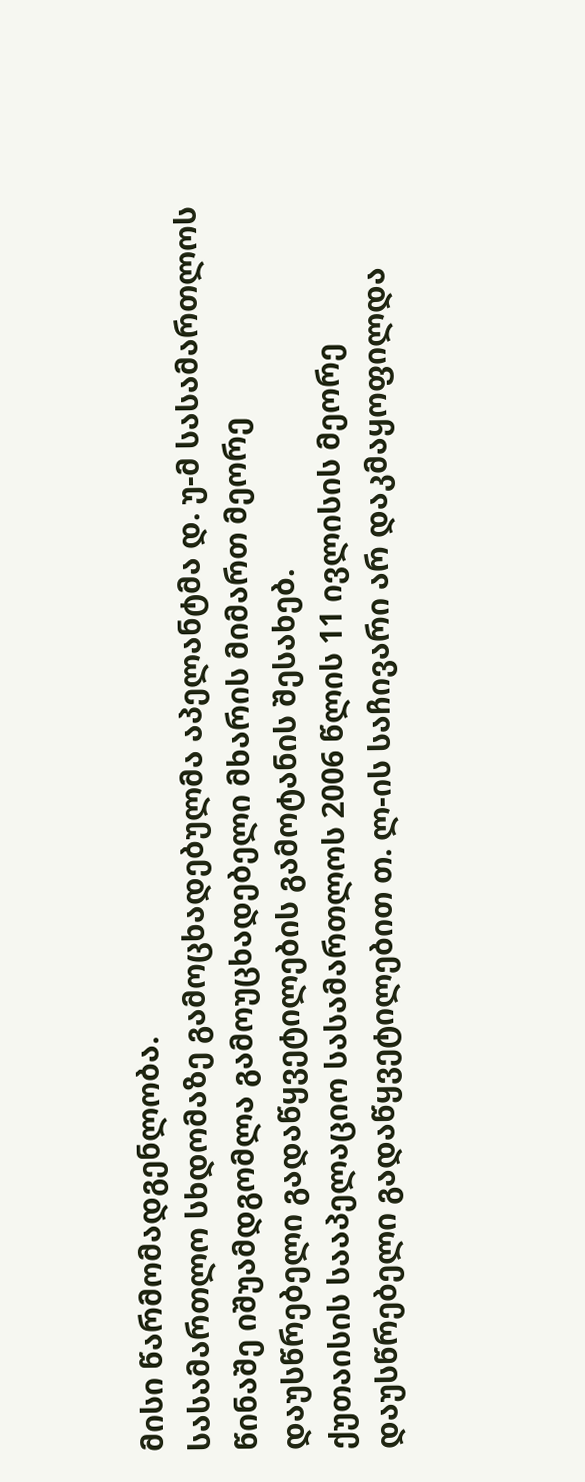მისი წარმომადგენლობა.
სასამართლო სხდომაზე გამოცხადებულმა აპელანტმა დ. უ-მ სასამართლოს წინაშე იშუამდგომლა გამოუცხადებელი მხარის მიმართ მეორე დაუსწრებელი გადაწყვეტილების გამოტანის შესახებ.
ქუთაისის სააპელაციო სასამართლოს 2006 წლის 11 ივლისის მეორე დაუსწრებელი გადაწყვეტილებით თ. ლ-ის საჩივარი არ დაკმაყოფილდა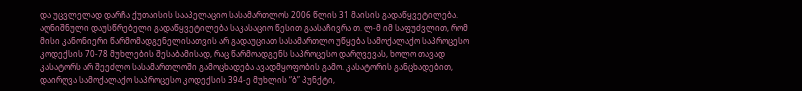და უცვლელად დარჩა ქუთაისის სააპელაციო სასამართლოს 2006 წლის 31 მაისის გადაწყვეტილება.
აღნიშნული დაუსწრებელი გადაწყვეტილება საკასაციო წესით გაასაჩივრა თ. ლ-მ იმ საფუძვლით, რომ მისი კანონიერი წარმომადგენელისათვის არ გადაუციათ სასამართლო უწყება სამოქალაქო საპროცესო კოდექსის 70-78 მუხლების შესაბამისად, რაც წარმოადგენს საპროცესო დარღვევას, ხოლო თავად კასატორს არ შეეძლო სასამართლოში გამოცხადება ავადმყოფობის გამო. კასატორის განცხადებით, დაირღვა სამოქალაქო საპროცესო კოდექსის 394-ე მუხლის “ბ” პუნქტი,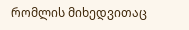რომლის მიხედვითაც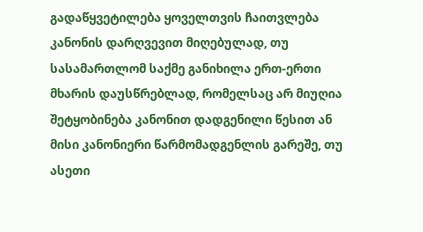გადაწყვეტილება ყოველთვის ჩაითვლება კანონის დარღვევით მიღებულად, თუ სასამართლომ საქმე განიხილა ერთ-ერთი მხარის დაუსწრებლად, რომელსაც არ მიუღია შეტყობინება კანონით დადგენილი წესით ან მისი კანონიერი წარმომადგენლის გარეშე, თუ ასეთი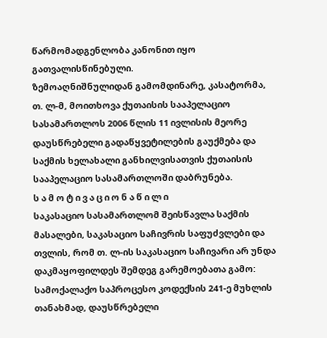წარმომადგენლობა კანონით იყო გათვალისწინებული.
ზემოაღნიშნულიდან გამომდინარე, კასატორმა, თ. ლ-მ, მოითხოვა ქუთაისის სააპელაციო სასამართლოს 2006 წლის 11 ივლისის მეორე დაუსწრებელი გადაწყვეტილების გაუქმება და საქმის ხელახალი განხილვისათვის ქუთაისის სააპელაციო სასამართლოში დაბრუნება.
ს ა მ ო ტ ი ვ ა ც ი ო ნ ა წ ი ლ ი
საკასაციო სასამართლომ შეისწავლა საქმის მასალები, საკასაციო საჩივრის საფუძვლები და თვლის, რომ თ. ლ-ის საკასაციო საჩივარი არ უნდა დაკმაყოფილდეს შემდეგ გარემოებათა გამო:
სამოქალაქო საპროცესო კოდექსის 241-ე მუხლის თანახმად, დაუსწრებელი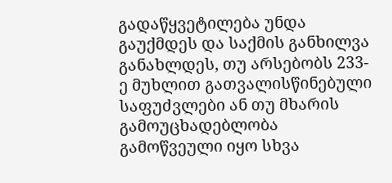გადაწყვეტილება უნდა გაუქმდეს და საქმის განხილვა განახლდეს, თუ არსებობს 233-ე მუხლით გათვალისწინებული საფუძვლები ან თუ მხარის გამოუცხადებლობა გამოწვეული იყო სხვა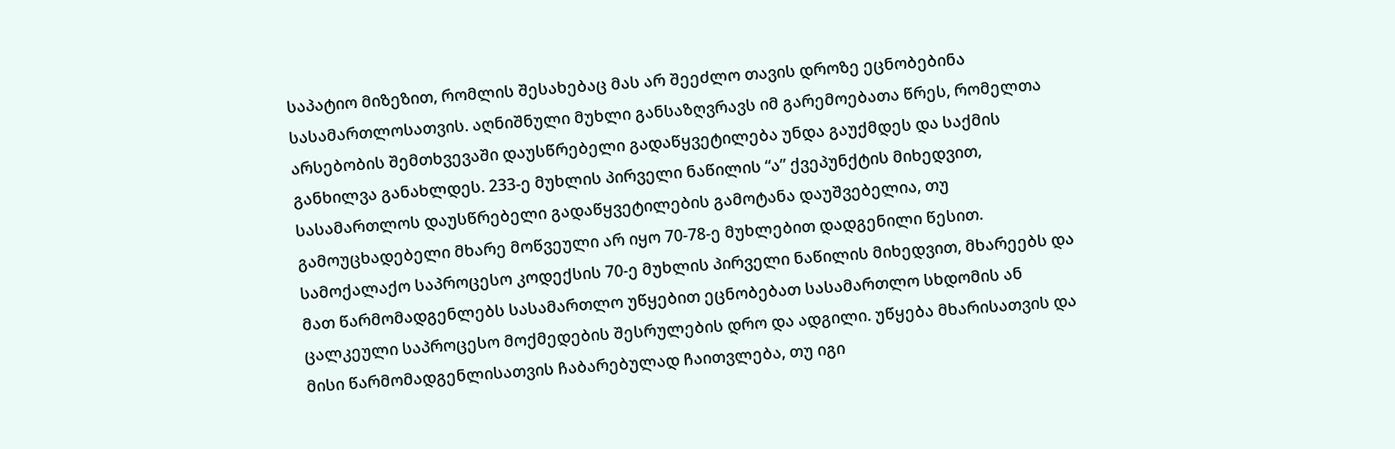საპატიო მიზეზით, რომლის შესახებაც მას არ შეეძლო თავის დროზე ეცნობებინა სასამართლოსათვის. აღნიშნული მუხლი განსაზღვრავს იმ გარემოებათა წრეს, რომელთა არსებობის შემთხვევაში დაუსწრებელი გადაწყვეტილება უნდა გაუქმდეს და საქმის განხილვა განახლდეს. 233-ე მუხლის პირველი ნაწილის “ა” ქვეპუნქტის მიხედვით, სასამართლოს დაუსწრებელი გადაწყვეტილების გამოტანა დაუშვებელია, თუ გამოუცხადებელი მხარე მოწვეული არ იყო 70-78-ე მუხლებით დადგენილი წესით. სამოქალაქო საპროცესო კოდექსის 70-ე მუხლის პირველი ნაწილის მიხედვით, მხარეებს და მათ წარმომადგენლებს სასამართლო უწყებით ეცნობებათ სასამართლო სხდომის ან ცალკეული საპროცესო მოქმედების შესრულების დრო და ადგილი. უწყება მხარისათვის და მისი წარმომადგენლისათვის ჩაბარებულად ჩაითვლება, თუ იგი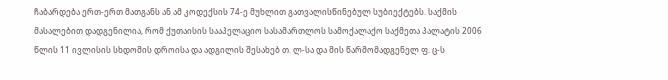ჩაბარდება ერთ-ერთ მათგანს ან ამ კოდექსის 74-ე მუხლით გათვალისწინებულ სუბიექტებს. საქმის მასალებით დადგენილია, რომ ქუთაისის სააპელაციო სასამართლოს სამოქალაქო საქმეთა პალატის 2006 წლის 11 ივლისის სხდომის დროისა და ადგილის შესახებ თ. ლ-სა და მის წარმომადგენელ ფ. ც-ს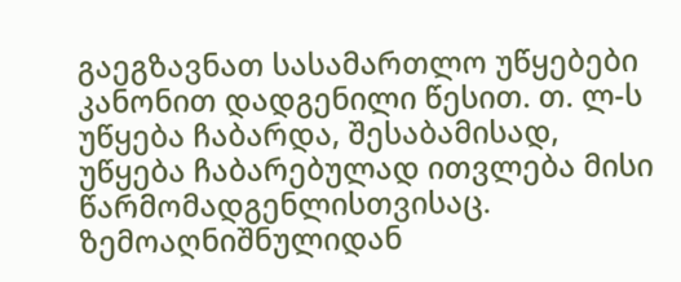გაეგზავნათ სასამართლო უწყებები კანონით დადგენილი წესით. თ. ლ-ს უწყება ჩაბარდა, შესაბამისად, უწყება ჩაბარებულად ითვლება მისი წარმომადგენლისთვისაც.
ზემოაღნიშნულიდან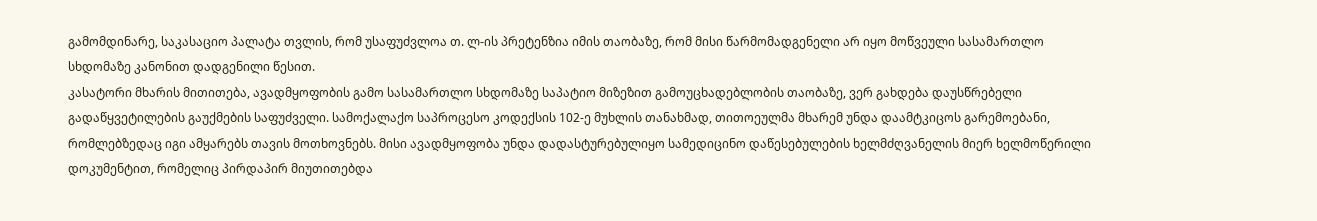გამომდინარე, საკასაციო პალატა თვლის, რომ უსაფუძვლოა თ. ლ-ის პრეტენზია იმის თაობაზე, რომ მისი წარმომადგენელი არ იყო მოწვეული სასამართლო სხდომაზე კანონით დადგენილი წესით.
კასატორი მხარის მითითება, ავადმყოფობის გამო სასამართლო სხდომაზე საპატიო მიზეზით გამოუცხადებლობის თაობაზე, ვერ გახდება დაუსწრებელი გადაწყვეტილების გაუქმების საფუძველი. სამოქალაქო საპროცესო კოდექსის 102-ე მუხლის თანახმად, თითოეულმა მხარემ უნდა დაამტკიცოს გარემოებანი, რომლებზედაც იგი ამყარებს თავის მოთხოვნებს. მისი ავადმყოფობა უნდა დადასტურებულიყო სამედიცინო დაწესებულების ხელმძღვანელის მიერ ხელმოწერილი დოკუმენტით, რომელიც პირდაპირ მიუთითებდა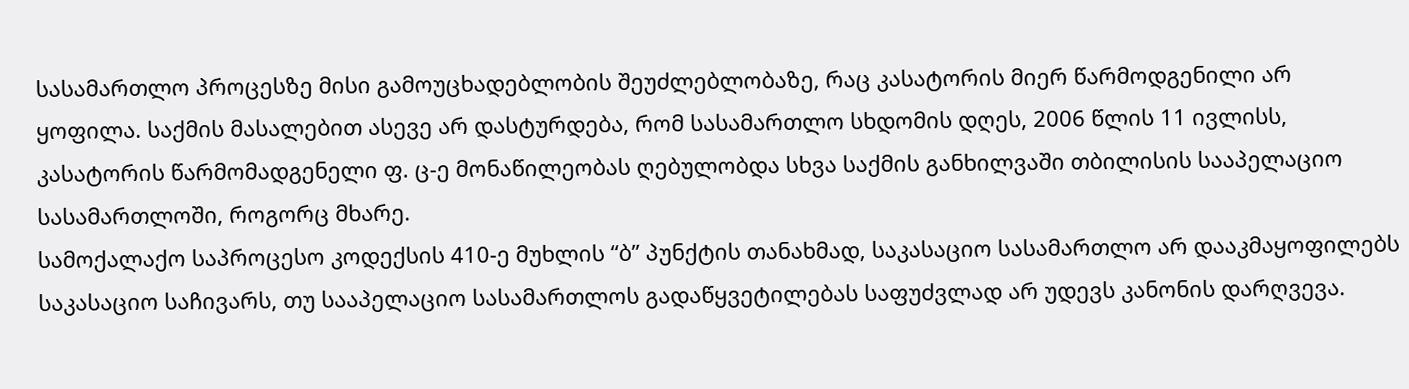სასამართლო პროცესზე მისი გამოუცხადებლობის შეუძლებლობაზე, რაც კასატორის მიერ წარმოდგენილი არ ყოფილა. საქმის მასალებით ასევე არ დასტურდება, რომ სასამართლო სხდომის დღეს, 2006 წლის 11 ივლისს, კასატორის წარმომადგენელი ფ. ც-ე მონაწილეობას ღებულობდა სხვა საქმის განხილვაში თბილისის სააპელაციო სასამართლოში, როგორც მხარე.
სამოქალაქო საპროცესო კოდექსის 410-ე მუხლის “ბ” პუნქტის თანახმად, საკასაციო სასამართლო არ დააკმაყოფილებს საკასაციო საჩივარს, თუ სააპელაციო სასამართლოს გადაწყვეტილებას საფუძვლად არ უდევს კანონის დარღვევა.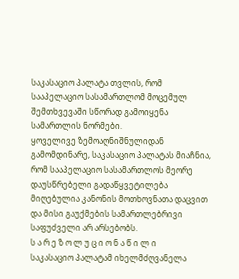საკასაციო პალატა თვლის, რომ სააპელაციო სასამართლომ მოცემულ შემთხვევაში სწორად გამოიყენა სამართლის ნორმები.
ყოველივე ზემოაღნიშნულიდან გამომდინარე, საკასაციო პალატას მიაჩნია, რომ სააპელაციო სასამართლოს მეორე დაუსწრებელი გადაწყვეტილება მიღებულია კანონის მოთხოვნათა დაცვით და მისი გაუქმების სამართლებრივი საფუძველი არ არსებობს.
ს ა რ ე ზ ო ლ უ ც ი ო ნ ა წ ი ლ ი
საკასაციო პალატამ იხელმძღვანელა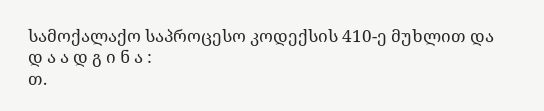სამოქალაქო საპროცესო კოდექსის 410-ე მუხლით და
დ ა ა დ გ ი ნ ა :
თ.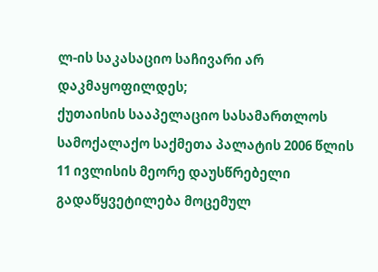ლ-ის საკასაციო საჩივარი არ დაკმაყოფილდეს;
ქუთაისის სააპელაციო სასამართლოს სამოქალაქო საქმეთა პალატის 2006 წლის 11 ივლისის მეორე დაუსწრებელი გადაწყვეტილება მოცემულ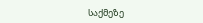საქმეზე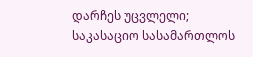დარჩეს უცვლელი;
საკასაციო სასამართლოს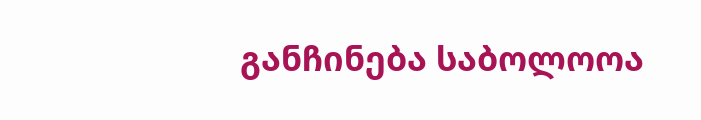განჩინება საბოლოოა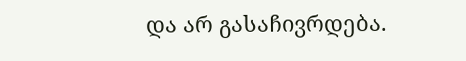და არ გასაჩივრდება.